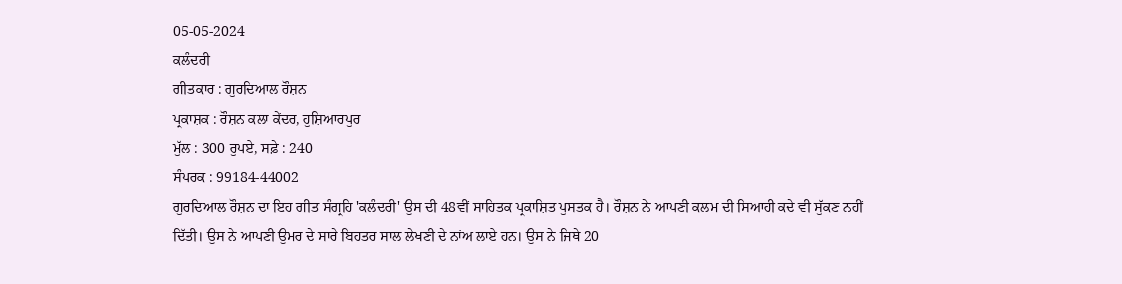05-05-2024
ਕਲੰਦਰੀ
ਗੀਤਕਾਰ : ਗੁਰਦਿਆਲ ਰੌਸ਼ਨ
ਪ੍ਰਕਾਸ਼ਕ : ਰੌਸ਼ਨ ਕਲਾ ਕੇਂਦਰ, ਹੁਸ਼ਿਆਰਪੁਰ
ਮੁੱਲ : 300 ਰੁਪਏ, ਸਫ਼ੇ : 240
ਸੰਪਰਕ : 99184-44002
ਗੁਰਦਿਆਲ ਰੌਸ਼ਨ ਦਾ ਇਹ ਗੀਤ ਸੰਗ੍ਰਹਿ 'ਕਲੰਦਰੀ' ਉਸ ਦੀ 48ਵੀਂ ਸਾਹਿਤਕ ਪ੍ਰਕਾਸ਼ਿਤ ਪੁਸਤਕ ਹੈ। ਰੌਸ਼ਨ ਨੇ ਆਪਣੀ ਕਲਮ ਦੀ ਸਿਆਹੀ ਕਦੇ ਵੀ ਸੁੱਕਣ ਨਹੀਂ ਦਿੱਤੀ। ਉਸ ਨੇ ਆਪਣੀ ਉਮਰ ਦੇ ਸਾਰੇ ਬਿਹਤਰ ਸਾਲ ਲੇਖਣੀ ਦੇ ਨਾਂਅ ਲਾਏ ਹਨ। ਉਸ ਨੇ ਜਿਥੇ 20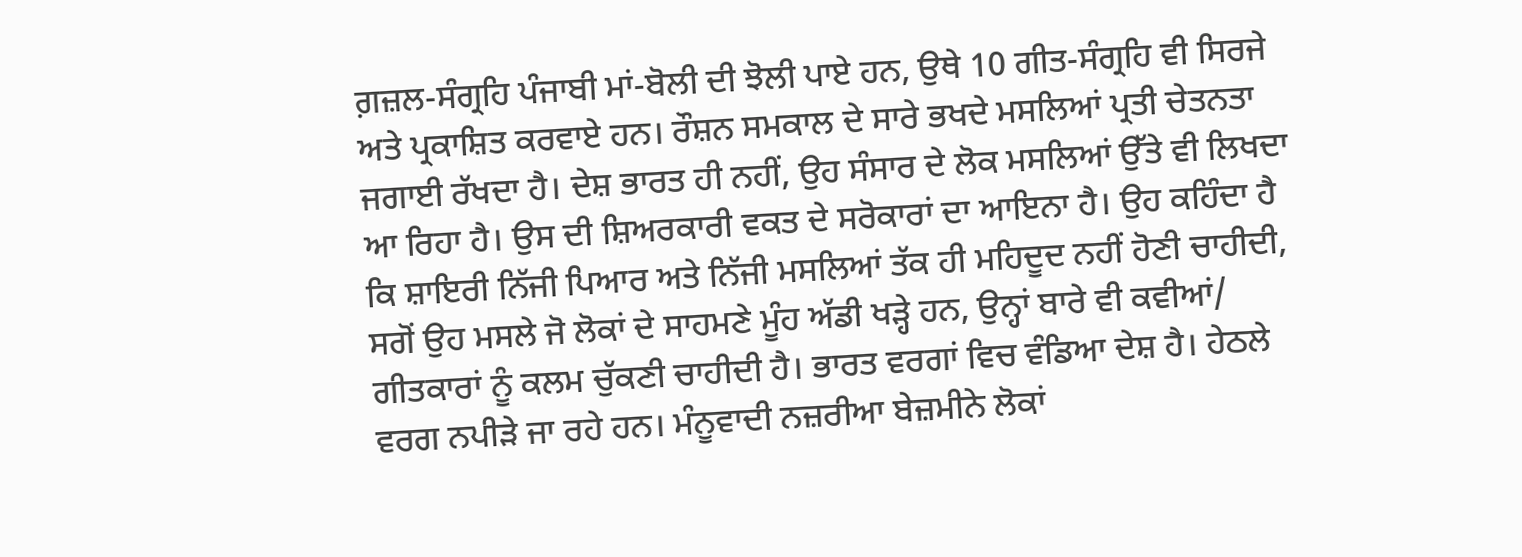ਗ਼ਜ਼ਲ-ਸੰਗ੍ਰਹਿ ਪੰਜਾਬੀ ਮਾਂ-ਬੋਲੀ ਦੀ ਝੋਲੀ ਪਾਏ ਹਨ, ਉਥੇ 10 ਗੀਤ-ਸੰਗ੍ਰਹਿ ਵੀ ਸਿਰਜੇ ਅਤੇ ਪ੍ਰਕਾਸ਼ਿਤ ਕਰਵਾਏ ਹਨ। ਰੌਸ਼ਨ ਸਮਕਾਲ ਦੇ ਸਾਰੇ ਭਖਦੇ ਮਸਲਿਆਂ ਪ੍ਰਤੀ ਚੇਤਨਤਾ ਜਗਾਈ ਰੱਖਦਾ ਹੈ। ਦੇਸ਼ ਭਾਰਤ ਹੀ ਨਹੀਂ, ਉਹ ਸੰਸਾਰ ਦੇ ਲੋਕ ਮਸਲਿਆਂ ਉੱਤੇ ਵੀ ਲਿਖਦਾ ਆ ਰਿਹਾ ਹੈ। ਉਸ ਦੀ ਸ਼ਿਅਰਕਾਰੀ ਵਕਤ ਦੇ ਸਰੋਕਾਰਾਂ ਦਾ ਆਇਨਾ ਹੈ। ਉਹ ਕਹਿੰਦਾ ਹੈ ਕਿ ਸ਼ਾਇਰੀ ਨਿੱਜੀ ਪਿਆਰ ਅਤੇ ਨਿੱਜੀ ਮਸਲਿਆਂ ਤੱਕ ਹੀ ਮਹਿਦੂਦ ਨਹੀਂ ਹੋਣੀ ਚਾਹੀਦੀ, ਸਗੋਂ ਉਹ ਮਸਲੇ ਜੋ ਲੋਕਾਂ ਦੇ ਸਾਹਮਣੇ ਮੂੰਹ ਅੱਡੀ ਖੜ੍ਹੇ ਹਨ, ਉਨ੍ਹਾਂ ਬਾਰੇ ਵੀ ਕਵੀਆਂ/ ਗੀਤਕਾਰਾਂ ਨੂੰ ਕਲਮ ਚੁੱਕਣੀ ਚਾਹੀਦੀ ਹੈ। ਭਾਰਤ ਵਰਗਾਂ ਵਿਚ ਵੰਡਿਆ ਦੇਸ਼ ਹੈ। ਹੇਠਲੇ ਵਰਗ ਨਪੀੜੇ ਜਾ ਰਹੇ ਹਨ। ਮੰਨੂਵਾਦੀ ਨਜ਼ਰੀਆ ਬੇਜ਼ਮੀਨੇ ਲੋਕਾਂ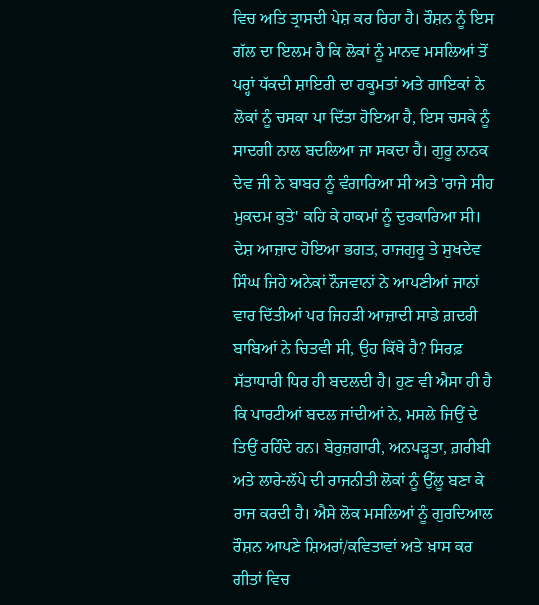ਵਿਚ ਅਤਿ ਤ੍ਰਾਸਦੀ ਪੇਸ਼ ਕਰ ਰਿਹਾ ਹੈ। ਰੌਸ਼ਨ ਨੂੰ ਇਸ ਗੱਲ ਦਾ ਇਲਮ ਹੈ ਕਿ ਲੋਕਾਂ ਨੂੰ ਮਾਨਵ ਮਸਲਿਆਂ ਤੋਂ ਪਰ੍ਹਾਂ ਧੱਕਦੀ ਸ਼ਾਇਰੀ ਦਾ ਹਕੂਮਤਾਂ ਅਤੇ ਗਾਇਕਾਂ ਨੇ ਲੋਕਾਂ ਨੂੰ ਚਸਕਾ ਪਾ ਦਿੱਤਾ ਹੋਇਆ ਹੈ, ਇਸ ਚਸਕੇ ਨੂੰ ਸਾਦਗੀ ਨਾਲ ਬਦਲਿਆ ਜਾ ਸਕਦਾ ਹੈ। ਗੁਰੂ ਨਾਨਕ ਦੇਵ ਜੀ ਨੇ ਬਾਬਰ ਨੂੰ ਵੰਗਾਰਿਆ ਸੀ ਅਤੇ 'ਰਾਜੇ ਸੀਹ ਮੁਕਦਮ ਕੁਤੇ' ਕਹਿ ਕੇ ਹਾਕਮਾਂ ਨੂੰ ਦੁਰਕਾਰਿਆ ਸੀ।
ਦੇਸ਼ ਆਜ਼ਾਦ ਹੋਇਆ ਭਗਤ, ਰਾਜਗੁਰੂ ਤੇ ਸੁਖਦੇਵ ਸਿੰਘ ਜਿਹੇ ਅਨੇਕਾਂ ਨੌਜਵਾਨਾਂ ਨੇ ਆਪਣੀਆਂ ਜਾਨਾਂ ਵਾਰ ਦਿੱਤੀਆਂ ਪਰ ਜਿਹੜੀ ਆਜ਼ਾਦੀ ਸਾਡੇ ਗ਼ਦਰੀ ਬਾਬਿਆਂ ਨੇ ਚਿਤਵੀ ਸੀ, ਉਹ ਕਿੱਥੇ ਹੈ? ਸਿਰਫ਼ ਸੱਤਾਧਾਰੀ ਧਿਰ ਹੀ ਬਦਲਦੀ ਹੈ। ਹੁਣ ਵੀ ਐਸਾ ਹੀ ਹੈ ਕਿ ਪਾਰਟੀਆਂ ਬਦਲ ਜਾਂਦੀਆਂ ਨੇ, ਮਸਲੇ ਜਿਉਂ ਦੇ ਤਿਉਂ ਰਹਿੰਦੇ ਹਨ। ਬੇਰੁਜ਼ਗਾਰੀ, ਅਨਪੜ੍ਹਤਾ, ਗ਼ਰੀਬੀ ਅਤੇ ਲਾਰੇ-ਲੱਪੇ ਦੀ ਰਾਜਨੀਤੀ ਲੋਕਾਂ ਨੂੰ ਉੱਲੂ ਬਣਾ ਕੇ ਰਾਜ ਕਰਦੀ ਹੈ। ਐਸੇ ਲੋਕ ਮਸਲਿਆਂ ਨੂੰ ਗੁਰਦਿਆਲ ਰੌਸ਼ਨ ਆਪਣੇ ਸ਼ਿਅਰਾਂ/ਕਵਿਤਾਵਾਂ ਅਤੇ ਖ਼ਾਸ ਕਰ ਗੀਤਾਂ ਵਿਚ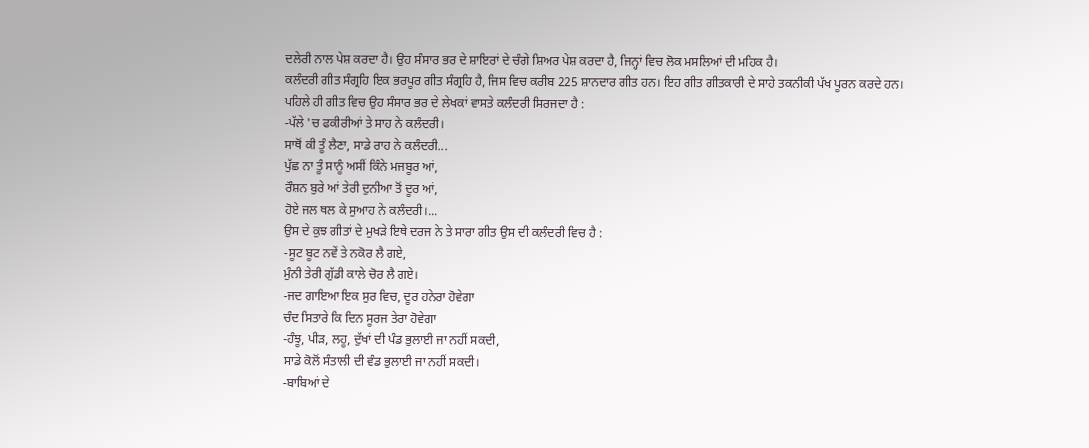ਦਲੇਰੀ ਨਾਲ ਪੇਸ਼ ਕਰਦਾ ਹੈ। ਉਹ ਸੰਸਾਰ ਭਰ ਦੇ ਸ਼ਾਇਰਾਂ ਦੇ ਚੰਗੇ ਸ਼ਿਅਰ ਪੇਸ਼ ਕਰਦਾ ਹੈ, ਜਿਨ੍ਹਾਂ ਵਿਚ ਲੋਕ ਮਸਲਿਆਂ ਦੀ ਮਹਿਕ ਹੈ।
ਕਲੰਦਰੀ ਗੀਤ ਸੰਗ੍ਰਹਿ ਇਕ ਭਰਪੂਰ ਗੀਤ ਸੰਗ੍ਰਹਿ ਹੈ, ਜਿਸ ਵਿਚ ਕਰੀਬ 225 ਸ਼ਾਨਦਾਰ ਗੀਤ ਹਨ। ਇਹ ਗੀਤ ਗੀਤਕਾਰੀ ਦੇ ਸਾਹੇ ਤਕਨੀਕੀ ਪੱਖ ਪੂਰਨ ਕਰਦੇ ਹਨ।
ਪਹਿਲੇ ਹੀ ਗੀਤ ਵਿਚ ਉਹ ਸੰਸਾਰ ਭਰ ਦੇ ਲੇਖਕਾਂ ਵਾਸਤੇ ਕਲੰਦਰੀ ਸਿਰਜਦਾ ਹੈ :
-ਪੱਲੇ 'ਚ ਫਕੀਰੀਆਂ ਤੇ ਸਾਹ ਨੇ ਕਲੰਦਰੀ।
ਸਾਥੋਂ ਕੀ ਤੂੰ ਲੈਣਾ, ਸਾਡੇ ਰਾਹ ਨੇ ਕਲੰਦਰੀ...
ਪੁੱਛ ਨਾ ਤੂੰ ਸਾਨੂੰ ਅਸੀਂ ਕਿੰਨੇ ਮਜਬੂਰ ਆਂ,
ਰੌਸ਼ਨ ਬੁਰੇ ਆਂ ਤੇਰੀ ਦੁਨੀਆ ਤੋਂ ਦੂਰ ਆਂ,
ਹੋਏ ਜਲ ਥਲ ਕੇ ਸੁਆਹ ਨੇ ਕਲੰਦਰੀ।...
ਉਸ ਦੇ ਕੁਝ ਗੀਤਾਂ ਦੇ ਮੁਖੜੇ ਇਥੇ ਦਰਜ ਨੇ ਤੇ ਸਾਰਾ ਗੀਤ ਉਸ ਦੀ ਕਲੰਦਰੀ ਵਿਚ ਹੈ :
-ਸੂਟ ਬੂਟ ਨਵੇਂ ਤੇ ਨਕੋਰ ਲੈ ਗਏ,
ਮੁੰਨੀ ਤੇਰੀ ਗੁੱਡੀ ਕਾਲੇ ਚੋਰ ਲੈ ਗਏ।
-ਜਦ ਗਾਇਆ ਇਕ ਸੁਰ ਵਿਚ, ਦੂਰ ਹਨੇਰਾ ਹੋਵੇਗਾ
ਚੰਦ ਸਿਤਾਰੇ ਕਿ ਦਿਨ ਸੂਰਜ ਤੇਰਾ ਹੋਵੇਗਾ
-ਹੰਝੂ, ਪੀੜ, ਲਹੂ, ਦੁੱਖਾਂ ਦੀ ਪੰਡ ਭੁਲਾਈ ਜਾ ਨਹੀਂ ਸਕਦੀ,
ਸਾਡੇ ਕੋਲੋਂ ਸੰਤਾਲੀ ਦੀ ਵੰਡ ਭੁਲਾਈ ਜਾ ਨਹੀਂ ਸਕਦੀ।
-ਬਾਬਿਆਂ ਦੇ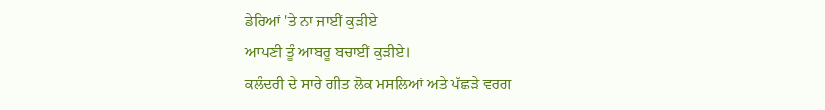ਡੇਰਿਆਂ 'ਤੇ ਨਾ ਜਾਈਂ ਕੁੜੀਏ
ਆਪਣੀ ਤੂੰ ਆਬਰੂ ਬਚਾਈਂ ਕੁੜੀਏ।
ਕਲੰਦਰੀ ਦੇ ਸਾਰੇ ਗੀਤ ਲੋਕ ਮਸਲਿਆਂ ਅਤੇ ਪੱਛੜੇ ਵਰਗ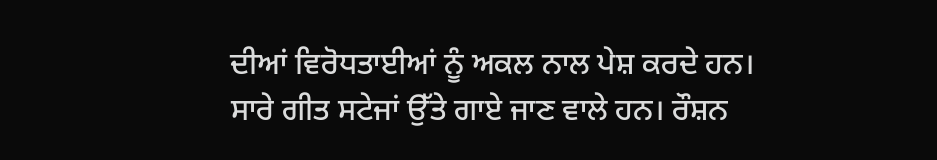ਦੀਆਂ ਵਿਰੋਧਤਾਈਆਂ ਨੂੰ ਅਕਲ ਨਾਲ ਪੇਸ਼ ਕਰਦੇ ਹਨ। ਸਾਰੇ ਗੀਤ ਸਟੇਜਾਂ ਉੱਤੇ ਗਾਏ ਜਾਣ ਵਾਲੇ ਹਨ। ਰੌਸ਼ਨ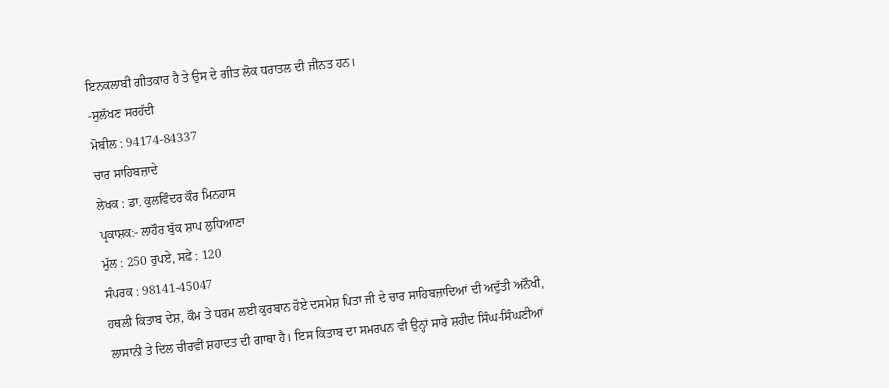ਇਨਕਲਾਬੀ ਗੀਤਕਾਰ ਹੈ ਤੇ ਉਸ ਦੇ ਗੀਤ ਲੋਕ ਧਰਾਤਲ ਦੀ ਜੀਨਤ ਹਨ।
-ਸੁਲੱਖਣ ਸਰਹੱਦੀ
ਮੋਬੀਲ : 94174-84337
ਚਾਰ ਸਾਹਿਬਜ਼ਾਦੇ
ਲੇਖਕ : ਡਾ. ਕੁਲਵਿੰਦਰ ਕੌਰ ਮਿਨਹਾਸ
ਪ੍ਰਕਾਸ਼ਕ:- ਲਾਹੌਰ ਬੁੱਕ ਸ਼ਾਪ ਲੁਧਿਆਣਾ
ਮੁੱਲ : 250 ਰੁਪਏ, ਸਫ਼ੇ : 120
ਸੰਪਰਕ : 98141-45047
ਹਥਲੀ ਕਿਤਾਬ ਦੇਸ਼, ਕੌਮ ਤੇ ਧਰਮ ਲਈ ਕੁਰਬਾਨ ਹੋਏ ਦਸਮੇਸ਼ ਪਿਤਾ ਜੀ ਦੇ ਚਾਰ ਸਾਹਿਬਜ਼ਾਦਿਆਂ ਦੀ ਅਦੁੱਤੀ ਅਨੌਖੀ, ਲਾਸਾਨੀ ਤੇ ਦਿਲ ਚੀਰਵੀਂ ਸ਼ਹਾਦਤ ਦੀ ਗਾਥਾ ਹੈ। ਇਸ ਕਿਤਾਬ ਦਾ ਸਮਰਪਨ ਵੀ ਉਨ੍ਹਾਂ ਸਾਰੇ ਸ਼ਹੀਦ ਸਿੰਘ-ਸਿੰਘਣੀਆਂ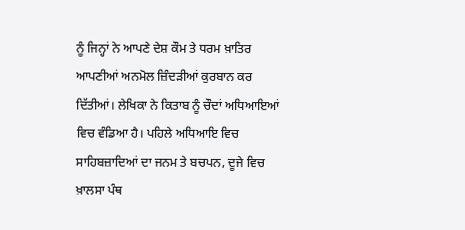ਨੂੰ ਜਿਨ੍ਹਾਂ ਨੇ ਆਪਣੇ ਦੇਸ਼ ਕੌਮ ਤੇ ਧਰਮ ਖ਼ਾਤਿਰ ਆਪਣੀਆਂ ਅਨਮੋਲ ਜ਼ਿੰਦੜੀਆਂ ਕੁਰਬਾਨ ਕਰ ਦਿੱਤੀਆਂ। ਲੇਖਿਕਾ ਨੇ ਕਿਤਾਬ ਨੂੰ ਚੌਦਾਂ ਅਧਿਆਇਆਂ ਵਿਚ ਵੰਡਿਆ ਹੈ। ਪਹਿਲੇ ਅਧਿਆਇ ਵਿਚ ਸਾਹਿਬਜ਼ਾਦਿਆਂ ਦਾ ਜਨਮ ਤੇ ਬਚਪਨ, ਦੂਜੇ ਵਿਚ ਖ਼ਾਲਸਾ ਪੰਥ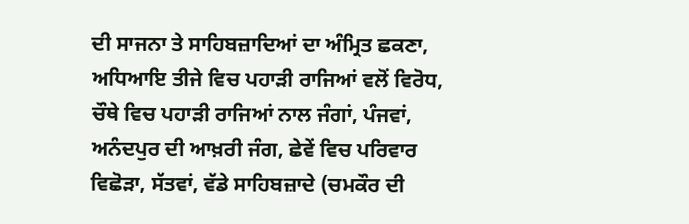ਦੀ ਸਾਜਨਾ ਤੇ ਸਾਹਿਬਜ਼ਾਦਿਆਂ ਦਾ ਅੰਮ੍ਰਿਤ ਛਕਣਾ, ਅਧਿਆਇ ਤੀਜੇ ਵਿਚ ਪਹਾੜੀ ਰਾਜਿਆਂ ਵਲੋਂ ਵਿਰੋਧ, ਚੌਥੇ ਵਿਚ ਪਹਾੜੀ ਰਾਜਿਆਂ ਨਾਲ ਜੰਗਾਂ, ਪੰਜਵਾਂ, ਅਨੰਦਪੁਰ ਦੀ ਆਖ਼ਰੀ ਜੰਗ, ਛੇਵੇਂ ਵਿਚ ਪਰਿਵਾਰ ਵਿਛੋੜਾ, ਸੱਤਵਾਂ, ਵੱਡੇ ਸਾਹਿਬਜ਼ਾਦੇ (ਚਮਕੌਰ ਦੀ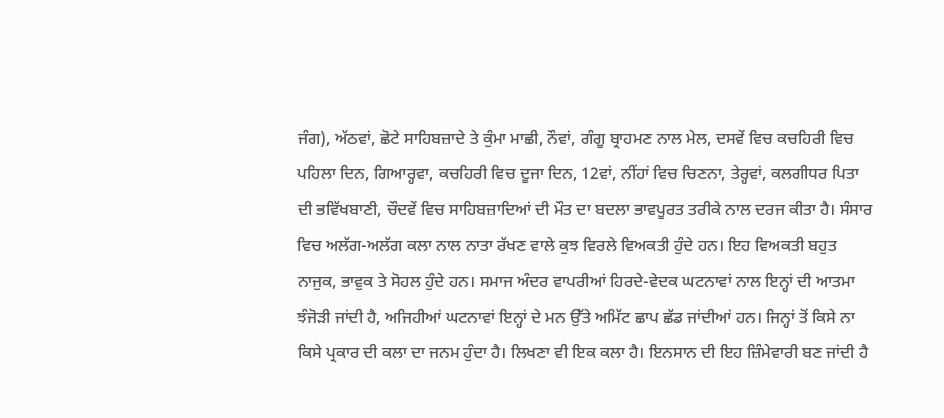ਜੰਗ), ਅੱਠਵਾਂ, ਛੋਟੇ ਸਾਹਿਬਜ਼ਾਦੇ ਤੇ ਕੁੰਮਾ ਮਾਛੀ, ਨੌਵਾਂ, ਗੰਗੂ ਬ੍ਰਾਹਮਣ ਨਾਲ ਮੇਲ, ਦਸਵੇਂ ਵਿਚ ਕਚਹਿਰੀ ਵਿਚ ਪਹਿਲਾ ਦਿਨ, ਗਿਆਰ੍ਹਵਾ, ਕਚਹਿਰੀ ਵਿਚ ਦੂਜਾ ਦਿਨ, 12ਵਾਂ, ਨੀਂਹਾਂ ਵਿਚ ਚਿਣਨਾ, ਤੇਰ੍ਹਵਾਂ, ਕਲਗੀਧਰ ਪਿਤਾ ਦੀ ਭਵਿੱਖਬਾਣੀ, ਚੌਦਵੇਂ ਵਿਚ ਸਾਹਿਬਜ਼ਾਦਿਆਂ ਦੀ ਮੌਤ ਦਾ ਬਦਲਾ ਭਾਵਪੂਰਤ ਤਰੀਕੇ ਨਾਲ ਦਰਜ ਕੀਤਾ ਹੈ। ਸੰਸਾਰ ਵਿਚ ਅਲੱਗ-ਅਲੱਗ ਕਲਾ ਨਾਲ ਨਾਤਾ ਰੱਖਣ ਵਾਲੇ ਕੁਝ ਵਿਰਲੇ ਵਿਅਕਤੀ ਹੁੰਦੇ ਹਨ। ਇਹ ਵਿਅਕਤੀ ਬਹੁਤ ਨਾਜੁਕ, ਭਾਵੁਕ ਤੇ ਸੋਹਲ ਹੁੰਦੇ ਹਨ। ਸਮਾਜ ਅੰਦਰ ਵਾਪਰੀਆਂ ਹਿਰਦੇ-ਵੇਦਕ ਘਟਨਾਵਾਂ ਨਾਲ ਇਨ੍ਹਾਂ ਦੀ ਆਤਮਾ ਝੰਜੋੜੀ ਜਾਂਦੀ ਹੈ, ਅਜਿਹੀਆਂ ਘਟਨਾਵਾਂ ਇਨ੍ਹਾਂ ਦੇ ਮਨ ਉੱਤੇ ਅਮਿੱਟ ਛਾਪ ਛੱਡ ਜਾਂਦੀਆਂ ਹਨ। ਜਿਨ੍ਹਾਂ ਤੋਂ ਕਿਸੇ ਨਾ ਕਿਸੇ ਪ੍ਰਕਾਰ ਦੀ ਕਲਾ ਦਾ ਜਨਮ ਹੁੰਦਾ ਹੈ। ਲਿਖਣਾ ਵੀ ਇਕ ਕਲਾ ਹੈ। ਇਨਸਾਨ ਦੀ ਇਹ ਜ਼ਿੰਮੇਵਾਰੀ ਬਣ ਜਾਂਦੀ ਹੈ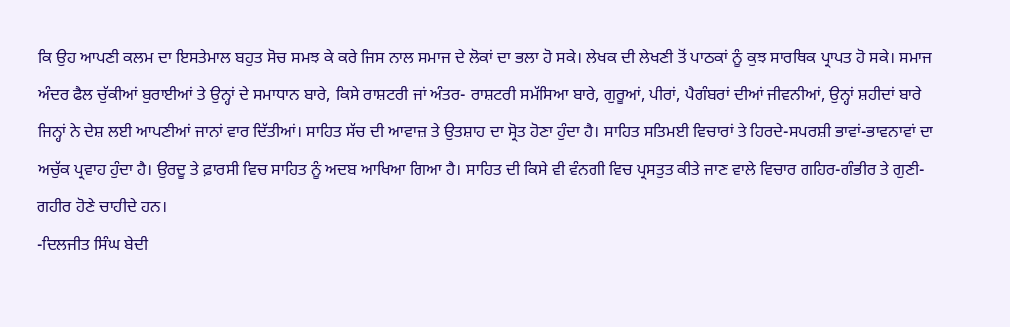ਕਿ ਉਹ ਆਪਣੀ ਕਲਮ ਦਾ ਇਸਤੇਮਾਲ ਬਹੁਤ ਸੋਚ ਸਮਝ ਕੇ ਕਰੇ ਜਿਸ ਨਾਲ ਸਮਾਜ ਦੇ ਲੋਕਾਂ ਦਾ ਭਲਾ ਹੋ ਸਕੇ। ਲੇਖਕ ਦੀ ਲੇਖਣੀ ਤੋਂ ਪਾਠਕਾਂ ਨੂੰ ਕੁਝ ਸਾਰਥਿਕ ਪ੍ਰਾਪਤ ਹੋ ਸਕੇ। ਸਮਾਜ ਅੰਦਰ ਫੈਲ ਚੁੱਕੀਆਂ ਬੁਰਾਈਆਂ ਤੇ ਉਨ੍ਹਾਂ ਦੇ ਸਮਾਧਾਨ ਬਾਰੇ, ਕਿਸੇ ਰਾਸ਼ਟਰੀ ਜਾਂ ਅੰਤਰ- ਰਾਸ਼ਟਰੀ ਸਮੱਸਿਆ ਬਾਰੇ, ਗੁਰੂਆਂ, ਪੀਰਾਂ, ਪੈਗੰਬਰਾਂ ਦੀਆਂ ਜੀਵਨੀਆਂ, ਉਨ੍ਹਾਂ ਸ਼ਹੀਦਾਂ ਬਾਰੇ ਜਿਨ੍ਹਾਂ ਨੇ ਦੇਸ਼ ਲਈ ਆਪਣੀਆਂ ਜਾਨਾਂ ਵਾਰ ਦਿੱਤੀਆਂ। ਸਾਹਿਤ ਸੱਚ ਦੀ ਆਵਾਜ਼ ਤੇ ਉਤਸ਼ਾਹ ਦਾ ਸ੍ਰੋਤ ਹੋਣਾ ਹੁੰਦਾ ਹੈ। ਸਾਹਿਤ ਸਤਿਮਈ ਵਿਚਾਰਾਂ ਤੇ ਹਿਰਦੇ-ਸਪਰਸ਼ੀ ਭਾਵਾਂ-ਭਾਵਨਾਵਾਂ ਦਾ ਅਚੁੱਕ ਪ੍ਰਵਾਹ ਹੁੰਦਾ ਹੈ। ਉਰਦੂ ਤੇ ਫ਼ਾਰਸੀ ਵਿਚ ਸਾਹਿਤ ਨੂੰ ਅਦਬ ਆਖਿਆ ਗਿਆ ਹੈ। ਸਾਹਿਤ ਦੀ ਕਿਸੇ ਵੀ ਵੰਨਗੀ ਵਿਚ ਪ੍ਰਸਤੁਤ ਕੀਤੇ ਜਾਣ ਵਾਲੇ ਵਿਚਾਰ ਗਹਿਰ-ਗੰਭੀਰ ਤੇ ਗੁਣੀ-ਗਹੀਰ ਹੋਣੇ ਚਾਹੀਦੇ ਹਨ।
-ਦਿਲਜੀਤ ਸਿੰਘ ਬੇਦੀ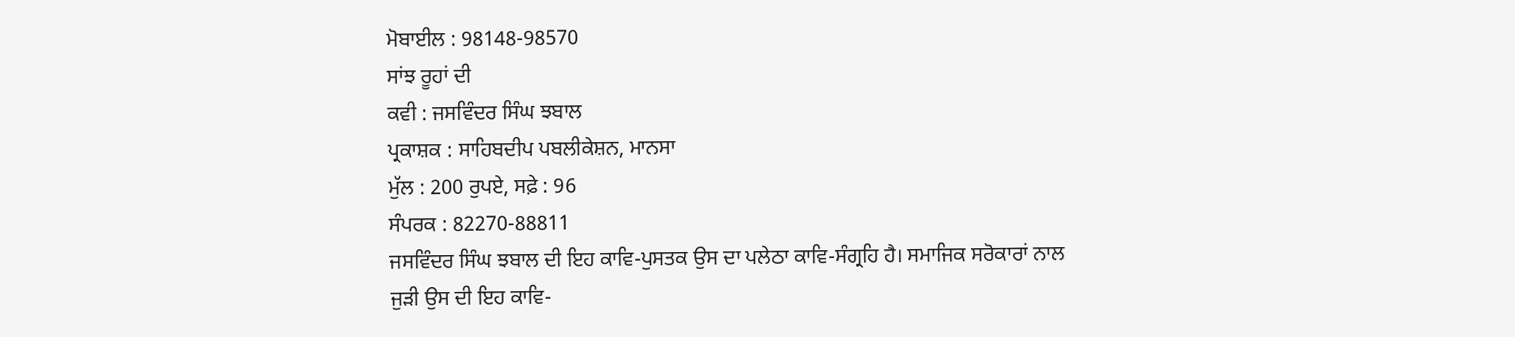ਮੋਬਾਈਲ : 98148-98570
ਸਾਂਝ ਰੂਹਾਂ ਦੀ
ਕਵੀ : ਜਸਵਿੰਦਰ ਸਿੰਘ ਝਬਾਲ
ਪ੍ਰਕਾਸ਼ਕ : ਸਾਹਿਬਦੀਪ ਪਬਲੀਕੇਸ਼ਨ, ਮਾਨਸਾ
ਮੁੱਲ : 200 ਰੁਪਏ, ਸਫ਼ੇ : 96
ਸੰਪਰਕ : 82270-88811
ਜਸਵਿੰਦਰ ਸਿੰਘ ਝਬਾਲ ਦੀ ਇਹ ਕਾਵਿ-ਪੁਸਤਕ ਉਸ ਦਾ ਪਲੇਠਾ ਕਾਵਿ-ਸੰਗ੍ਰਹਿ ਹੈ। ਸਮਾਜਿਕ ਸਰੋਕਾਰਾਂ ਨਾਲ ਜੁੜੀ ਉਸ ਦੀ ਇਹ ਕਾਵਿ-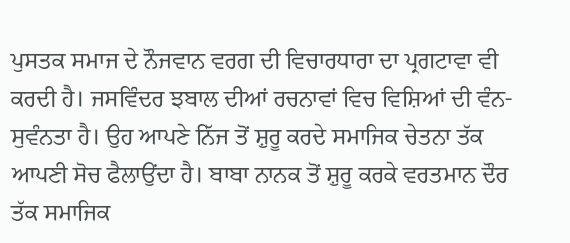ਪੁਸਤਕ ਸਮਾਜ ਦੇ ਨੌਜਵਾਨ ਵਰਗ ਦੀ ਵਿਚਾਰਧਾਰਾ ਦਾ ਪ੍ਰਗਟਾਵਾ ਵੀ ਕਰਦੀ ਹੈ। ਜਸਵਿੰਦਰ ਝਬਾਲ ਦੀਆਂ ਰਚਨਾਵਾਂ ਵਿਚ ਵਿਸ਼ਿਆਂ ਦੀ ਵੰਨ-ਸੁਵੰਨਤਾ ਹੈ। ਉਹ ਆਪਣੇ ਨਿੱਜ ਤੋਂ ਸ਼ੁਰੂ ਕਰਦੇ ਸਮਾਜਿਕ ਚੇਤਨਾ ਤੱਕ ਆਪਣੀ ਸੋਚ ਫੈਲਾਉਂਦਾ ਹੈ। ਬਾਬਾ ਨਾਨਕ ਤੋਂ ਸ਼ੁਰੂ ਕਰਕੇ ਵਰਤਮਾਨ ਦੌਰ ਤੱਕ ਸਮਾਜਿਕ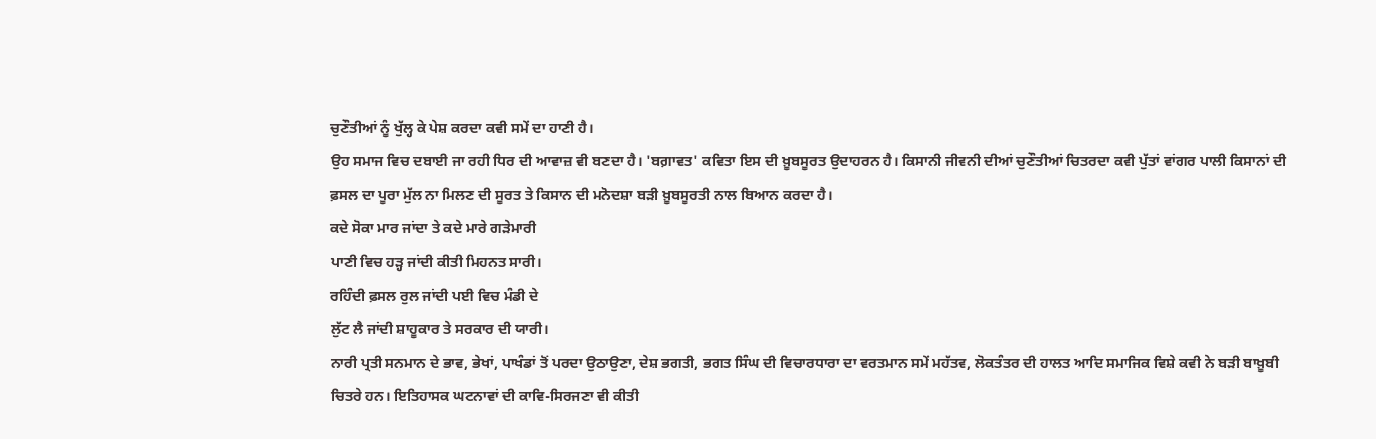ਚੁਣੌਤੀਆਂ ਨੂੰ ਖੁੱਲ੍ਹ ਕੇ ਪੇਸ਼ ਕਰਦਾ ਕਵੀ ਸਮੇਂ ਦਾ ਹਾਣੀ ਹੈ।
ਉਹ ਸਮਾਜ ਵਿਚ ਦਬਾਈ ਜਾ ਰਹੀ ਧਿਰ ਦੀ ਆਵਾਜ਼ ਵੀ ਬਣਦਾ ਹੈ। 'ਬਗ਼ਾਵਤ' ਕਵਿਤਾ ਇਸ ਦੀ ਖ਼ੂਬਸੂਰਤ ਉਦਾਹਰਨ ਹੈ। ਕਿਸਾਨੀ ਜੀਵਨੀ ਦੀਆਂ ਚੁਣੌਤੀਆਂ ਚਿਤਰਦਾ ਕਵੀ ਪੁੱਤਾਂ ਵਾਂਗਰ ਪਾਲੀ ਕਿਸਾਨਾਂ ਦੀ ਫ਼ਸਲ ਦਾ ਪੂਰਾ ਮੁੱਲ ਨਾ ਮਿਲਣ ਦੀ ਸੂਰਤ ਤੇ ਕਿਸਾਨ ਦੀ ਮਨੋਦਸ਼ਾ ਬੜੀ ਖ਼ੂਬਸੂਰਤੀ ਨਾਲ ਬਿਆਨ ਕਰਦਾ ਹੈ।
ਕਦੇ ਸੋਕਾ ਮਾਰ ਜਾਂਦਾ ਤੇ ਕਦੇ ਮਾਰੇ ਗੜੇਮਾਰੀ
ਪਾਣੀ ਵਿਚ ਹੜ੍ਹ ਜਾਂਦੀ ਕੀਤੀ ਮਿਹਨਤ ਸਾਰੀ।
ਰਹਿੰਦੀ ਫ਼ਸਲ ਰੁਲ ਜਾਂਦੀ ਪਈ ਵਿਚ ਮੰਡੀ ਦੇ
ਲੁੱਟ ਲੈ ਜਾਂਦੀ ਸ਼ਾਹੂਕਾਰ ਤੇ ਸਰਕਾਰ ਦੀ ਯਾਰੀ।
ਨਾਰੀ ਪ੍ਰਤੀ ਸਨਮਾਨ ਦੇ ਭਾਵ, ਭੇਖਾਂ, ਪਾਖੰਡਾਂ ਤੋਂ ਪਰਦਾ ਉਠਾਉਣਾ, ਦੇਸ਼ ਭਗਤੀ, ਭਗਤ ਸਿੰਘ ਦੀ ਵਿਚਾਰਧਾਰਾ ਦਾ ਵਰਤਮਾਨ ਸਮੇਂ ਮਹੱਤਵ, ਲੋਕਤੰਤਰ ਦੀ ਹਾਲਤ ਆਦਿ ਸਮਾਜਿਕ ਵਿਸ਼ੇ ਕਵੀ ਨੇ ਬੜੀ ਬਾਖ਼ੂਬੀ ਚਿਤਰੇ ਹਨ। ਇਤਿਹਾਸਕ ਘਟਨਾਵਾਂ ਦੀ ਕਾਵਿ-ਸਿਰਜਣਾ ਵੀ ਕੀਤੀ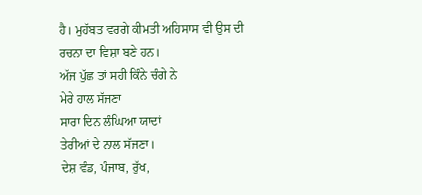ਹੈ। ਮੁਹੱਬਤ ਵਰਗੇ ਕੀਮਤੀ ਅਹਿਸਾਸ ਵੀ ਉਸ ਦੀ ਰਚਨਾ ਦਾ ਵਿਸ਼ਾ ਬਣੇ ਹਨ।
ਅੱਜ ਪੁੱਛ ਤਾਂ ਸਹੀ ਕਿੰਨੇ ਚੰਗੇ ਨੇ
ਮੇਰੇ ਹਾਲ ਸੱਜਣਾ
ਸਾਰਾ ਦਿਨ ਲੰਘਿਆ ਯਾਦਾਂ
ਤੇਰੀਆਂ ਦੇ ਨਾਲ ਸੱਜਣਾ।
ਦੇਸ਼ ਵੰਡ, ਪੰਜਾਬ, ਰੁੱਖ,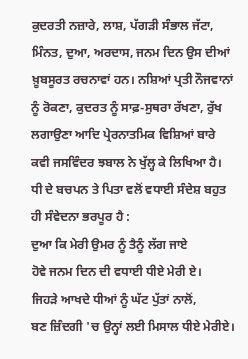ਕੁਦਰਤੀ ਨਜ਼ਾਰੇ, ਲਾਸ਼, ਪੱਗੜੀ ਸੰਭਾਲ ਜੱਟਾ, ਮਿੰਨਤ, ਦੁਆ, ਅਰਦਾਸ, ਜਨਮ ਦਿਨ ਉਸ ਦੀਆਂ ਖ਼ੂਬਸੂਰਤ ਰਚਨਾਵਾਂ ਹਨ। ਨਸ਼ਿਆਂ ਪ੍ਰਤੀ ਨੌਜਵਾਨਾਂ ਨੂੰ ਰੋਕਣਾ, ਕੁਦਰਤ ਨੂੰ ਸਾਫ਼-ਸੁਥਰਾ ਰੱਖਣਾ, ਰੁੱਖ ਲਗਾਉਣਾ ਆਦਿ ਪ੍ਰੇਰਨਾਤਮਿਕ ਵਿਸ਼ਿਆਂ ਬਾਰੇ ਕਵੀ ਜਸਵਿੰਦਰ ਝਬਾਲ ਨੇ ਖੁੱਲ੍ਹ ਕੇ ਲਿਖਿਆ ਹੈ। ਧੀ ਦੇ ਬਚਪਨ ਤੇ ਪਿਤਾ ਵਲੋਂ ਵਧਾਈ ਸੰਦੇਸ਼ ਬਹੁਤ ਹੀ ਸੰਵੇਦਨਾ ਭਰਪੂਰ ਹੈ :
ਦੁਆ ਕਿ ਮੇਰੀ ਉਮਰ ਨੂੰ ਤੈਨੂੰ ਲੱਗ ਜਾਏ
ਹੋਵੇ ਜਨਮ ਦਿਨ ਦੀ ਵਧਾਈ ਧੀਏ ਮੇਰੀ ਏ।
ਜਿਹੜੇ ਆਖਦੇ ਧੀਆਂ ਨੂੰ ਘੱਟ ਪੁੱਤਾਂ ਨਾਲੋਂ,
ਬਣ ਜ਼ਿੰਦਗੀ 'ਚ ਉਨ੍ਹਾਂ ਲਈ ਮਿਸਾਲ ਧੀਏ ਮੇਰੀਏ।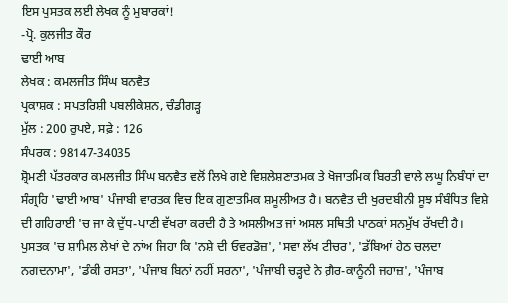ਇਸ ਪੁਸਤਕ ਲਈ ਲੇਖਕ ਨੂੰ ਮੁਬਾਰਕਾਂ!
-ਪ੍ਰੋ. ਕੁਲਜੀਤ ਕੌਰ
ਢਾਈ ਆਬ
ਲੇਖਕ : ਕਮਲਜੀਤ ਸਿੰਘ ਬਨਵੈਤ
ਪ੍ਰਕਾਸ਼ਕ : ਸਪਤਰਿਸ਼ੀ ਪਬਲੀਕੇਸ਼ਨ, ਚੰਡੀਗੜ੍ਹ
ਮੁੱਲ : 200 ਰੁਪਏ, ਸਫ਼ੇ : 126
ਸੰਪਰਕ : 98147-34035
ਸ਼੍ਰੋਮਣੀ ਪੱਤਰਕਾਰ ਕਮਲਜੀਤ ਸਿੰਘ ਬਨਵੈਤ ਵਲੋਂ ਲਿਖੇ ਗਏ ਵਿਸ਼ਲੇਸ਼ਣਾਤਮਕ ਤੇ ਖੋਜਾਤਮਿਕ ਬਿਰਤੀ ਵਾਲੇ ਲਘੂ ਨਿਬੰਧਾਂ ਦਾ ਸੰਗ੍ਰਹਿ 'ਢਾਈ ਆਬ' ਪੰਜਾਬੀ ਵਾਰਤਕ ਵਿਚ ਇਕ ਗੁਣਾਤਮਿਕ ਸ਼ਮੂਲੀਅਤ ਹੈ। ਬਨਵੈਤ ਦੀ ਖੁਰਦਬੀਨੀ ਸੂਝ ਸੰਬੰਧਿਤ ਵਿਸ਼ੇ ਦੀ ਗਹਿਰਾਈ 'ਚ ਜਾ ਕੇ ਦੁੱਧ-ਪਾਣੀ ਵੱਖਰਾ ਕਰਦੀ ਹੈ ਤੇ ਅਸਲੀਅਤ ਜਾਂ ਅਸਲ ਸਥਿਤੀ ਪਾਠਕਾਂ ਸਨਮੁੱਖ ਰੱਖਦੀ ਹੈ। ਪੁਸਤਕ 'ਚ ਸ਼ਾਮਿਲ ਲੇਖਾਂ ਦੇ ਨਾਂਅ ਜਿਹਾ ਕਿ 'ਨਸ਼ੇ ਦੀ ਓਵਰਡੋਜ਼', 'ਸਵਾ ਲੱਖ ਟੀਚਰ', 'ਡੱਬਿਆਂ ਹੇਠ ਚਲਦਾ ਨਗਦਨਾਮਾ', 'ਡੰਕੀ ਰਸਤਾ', 'ਪੰਜਾਬ ਬਿਨਾਂ ਨਹੀਂ ਸਰਨਾ', 'ਪੰਜਾਬੀ ਚੜ੍ਹਦੇ ਨੇ ਗ਼ੈਰ-ਕਾਨੂੰਨੀ ਜਹਾਜ਼', 'ਪੰਜਾਬ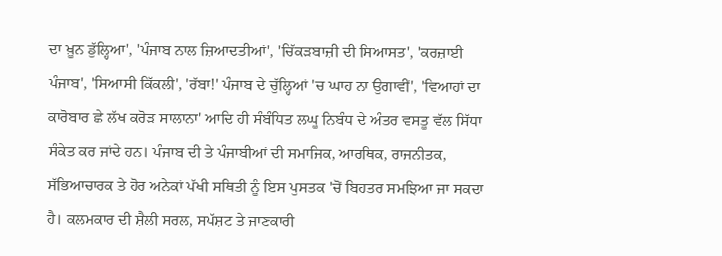ਦਾ ਖ਼ੂਨ ਡੁੱਲ੍ਹਿਆ', 'ਪੰਜਾਬ ਨਾਲ ਜ਼ਿਆਦਤੀਆਂ', 'ਚਿੱਕੜਬਾਜ਼ੀ ਦੀ ਸਿਆਸਤ', 'ਕਰਜ਼ਾਈ ਪੰਜਾਬ', 'ਸਿਆਸੀ ਕਿੱਕਲੀ', 'ਰੱਬਾ!' ਪੰਜਾਬ ਦੇ ਚੁੱਲ੍ਹਿਆਂ 'ਚ ਘਾਹ ਨਾ ਉਗਾਵੀਂ', 'ਵਿਆਹਾਂ ਦਾ ਕਾਰੋਬਾਰ ਛੇ ਲੱਖ ਕਰੋੜ ਸਾਲਾਨਾ' ਆਦਿ ਹੀ ਸੰਬੰਧਿਤ ਲਘੂ ਨਿਬੰਧ ਦੇ ਅੰਤਰ ਵਸਤੂ ਵੱਲ ਸਿੱਧਾ ਸੰਕੇਤ ਕਰ ਜਾਂਦੇ ਹਨ। ਪੰਜਾਬ ਦੀ ਤੇ ਪੰਜਾਬੀਆਂ ਦੀ ਸਮਾਜਿਕ, ਆਰਥਿਕ, ਰਾਜਨੀਤਕ, ਸੱਭਿਆਚਾਰਕ ਤੇ ਹੋਰ ਅਨੇਕਾਂ ਪੱਖੀ ਸਥਿਤੀ ਨੂੰ ਇਸ ਪੁਸਤਕ 'ਚੋਂ ਬਿਹਤਰ ਸਮਝਿਆ ਜਾ ਸਕਦਾ ਹੈ। ਕਲਮਕਾਰ ਦੀ ਸ਼ੈਲੀ ਸਰਲ, ਸਪੱਸ਼ਟ ਤੇ ਜਾਣਕਾਰੀ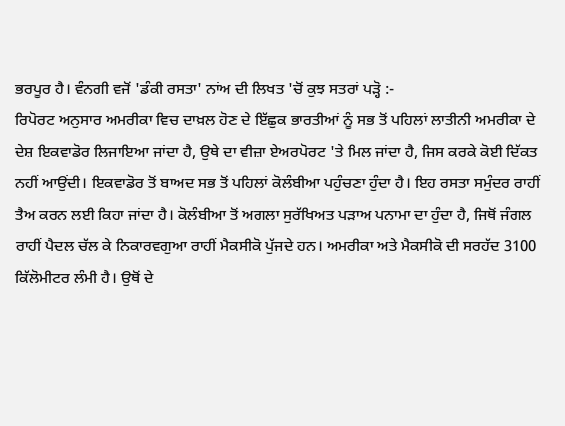ਭਰਪੂਰ ਹੈ। ਵੰਨਗੀ ਵਜੋਂ 'ਡੰਕੀ ਰਸਤਾ' ਨਾਂਅ ਦੀ ਲਿਖਤ 'ਚੋਂ ਕੁਝ ਸਤਰਾਂ ਪੜ੍ਹੋ :-
ਰਿਪੋਰਟ ਅਨੁਸਾਰ ਅਮਰੀਕਾ ਵਿਚ ਦਾਖ਼ਲ ਹੋਣ ਦੇ ਇੱਛੁਕ ਭਾਰਤੀਆਂ ਨੂੰ ਸਭ ਤੋਂ ਪਹਿਲਾਂ ਲਾਤੀਨੀ ਅਮਰੀਕਾ ਦੇ ਦੇਸ਼ ਇਕਵਾਡੋਰ ਲਿਜਾਇਆ ਜਾਂਦਾ ਹੈ, ਉਥੇ ਦਾ ਵੀਜ਼ਾ ਏਅਰਪੋਰਟ 'ਤੇ ਮਿਲ ਜਾਂਦਾ ਹੈ, ਜਿਸ ਕਰਕੇ ਕੋਈ ਦਿੱਕਤ ਨਹੀਂ ਆਉਂਦੀ। ਇਕਵਾਡੋਰ ਤੋਂ ਬਾਅਦ ਸਭ ਤੋਂ ਪਹਿਲਾਂ ਕੋਲੰਬੀਆ ਪਹੁੰਚਣਾ ਹੁੰਦਾ ਹੈ। ਇਹ ਰਸਤਾ ਸਮੁੰਦਰ ਰਾਹੀਂ ਤੈਅ ਕਰਨ ਲਈ ਕਿਹਾ ਜਾਂਦਾ ਹੈ। ਕੋਲੰਬੀਆ ਤੋਂ ਅਗਲਾ ਸੁਰੱਖਿਅਤ ਪੜਾਅ ਪਨਾਮਾ ਦਾ ਹੁੰਦਾ ਹੈ, ਜਿਥੋਂ ਜੰਗਲ ਰਾਹੀਂ ਪੈਦਲ ਚੱਲ ਕੇ ਨਿਕਾਰਵਗੁਆ ਰਾਹੀਂ ਮੈਕਸੀਕੋ ਪੁੱਜਦੇ ਹਨ। ਅਮਰੀਕਾ ਅਤੇ ਮੈਕਸੀਕੋ ਦੀ ਸਰਹੱਦ 3100 ਕਿੱਲੋਮੀਟਰ ਲੰਮੀ ਹੈ। ਉਥੋਂ ਦੇ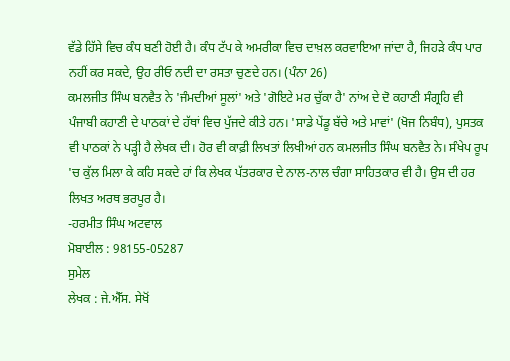ਵੱਡੇ ਹਿੱਸੇ ਵਿਚ ਕੰਧ ਬਣੀ ਹੋਈ ਹੈ। ਕੰਧ ਟੱਪ ਕੇ ਅਮਰੀਕਾ ਵਿਚ ਦਾਖ਼ਲ ਕਰਵਾਇਆ ਜਾਂਦਾ ਹੈ, ਜਿਹੜੇ ਕੰਧ ਪਾਰ ਨਹੀਂ ਕਰ ਸਕਦੇ, ਉਹ ਰੀਓ ਨਦੀ ਦਾ ਰਸਤਾ ਚੁਣਦੇ ਹਨ। (ਪੰਨਾ 26)
ਕਮਲਜੀਤ ਸਿੰਘ ਬਨਵੈਤ ਨੇ 'ਜੰਮਦੀਆਂ ਸੂਲਾਂ' ਅਤੇ 'ਗੋਇਟੇ ਮਰ ਚੁੱਕਾ ਹੈ' ਨਾਂਅ ਦੇ ਦੋ ਕਹਾਣੀ ਸੰਗ੍ਰਹਿ ਵੀ ਪੰਜਾਬੀ ਕਹਾਣੀ ਦੇ ਪਾਠਕਾਂ ਦੇ ਹੱਥਾਂ ਵਿਚ ਪੁੱਜਦੇ ਕੀਤੇ ਹਨ। 'ਸਾਡੇ ਪੇਂਡੂ ਬੱਚੇ ਅਤੇ ਮਾਵਾਂ' (ਖੋਜ ਨਿਬੰਧ), ਪੁਸਤਕ ਵੀ ਪਾਠਕਾਂ ਨੇ ਪੜ੍ਹੀ ਹੈ ਲੇਖਕ ਦੀ। ਹੋਰ ਵੀ ਕਾਫ਼ੀ ਲਿਖਤਾਂ ਲਿਖੀਆਂ ਹਨ ਕਮਲਜੀਤ ਸਿੰਘ ਬਨਵੈਤ ਨੇ। ਸੰਖੇਪ ਰੂਪ 'ਚ ਕੁੱਲ ਮਿਲਾ ਕੇ ਕਹਿ ਸਕਦੇ ਹਾਂ ਕਿ ਲੇਖਕ ਪੱਤਰਕਾਰ ਦੇ ਨਾਲ-ਨਾਲ ਚੰਗਾ ਸਾਹਿਤਕਾਰ ਵੀ ਹੈ। ਉਸ ਦੀ ਹਰ ਲਿਖਤ ਅਰਥ ਭਰਪੂਰ ਹੈ।
-ਹਰਮੀਤ ਸਿੰਘ ਅਟਵਾਲ
ਮੋਬਾਈਲ : 98155-05287
ਸੁਮੇਲ
ਲੇਖਕ : ਜੇ.ਐੱਸ. ਸੇਖੋਂ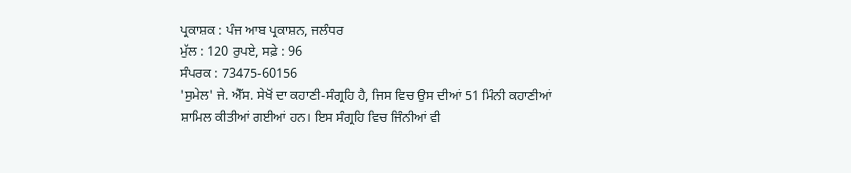ਪ੍ਰਕਾਸ਼ਕ : ਪੰਜ ਆਬ ਪ੍ਰਕਾਸ਼ਨ, ਜਲੰਧਰ
ਮੁੱਲ : 120 ਰੁਪਏ, ਸਫ਼ੇ : 96
ਸੰਪਰਕ : 73475-60156
'ਸੁਮੇਲ' ਜੇ. ਐੱਸ. ਸੇਖੋਂ ਦਾ ਕਹਾਣੀ-ਸੰਗ੍ਰਹਿ ਹੈ, ਜਿਸ ਵਿਚ ਉਸ ਦੀਆਂ 51 ਮਿੰਨੀ ਕਹਾਣੀਆਂ ਸ਼ਾਮਿਲ ਕੀਤੀਆਂ ਗਈਆਂ ਹਨ। ਇਸ ਸੰਗ੍ਰਹਿ ਵਿਚ ਜਿੰਨੀਆਂ ਵੀ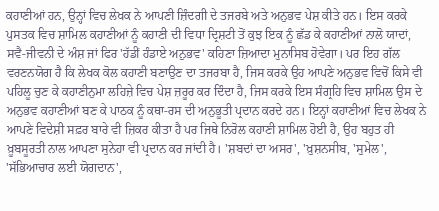ਕਹਾਣੀਆਂ ਹਨ, ਉਨ੍ਹਾਂ ਵਿਚ ਲੇਖਕ ਨੇ ਆਪਣੀ ਜ਼ਿੰਦਗੀ ਦੇ ਤਜਰਬੇ ਅਤੇ ਅਨੁਭਵ ਪੇਸ਼ ਕੀਤੇ ਹਨ। ਇਸ ਕਰਕੇ ਪੁਸਤਕ ਵਿਚ ਸ਼ਾਮਿਲ ਕਹਾਣੀਆਂ ਨੂੰ ਕਹਾਣੀ ਦੀ ਵਿਧਾ ਦ੍ਰਿਸ਼ਟੀ ਤੋਂ ਕੁਝ ਇਕ ਨੂੰ ਛੱਡ ਕੇ ਕਹਾਣੀਆਂ ਨਾਲੋ ਯਾਦਾਂ, ਸਵੈ-ਜੀਵਨੀ ਦੇ ਅੰਸ਼ ਜਾਂ ਫਿਰ 'ਹੱਡੀਂ ਹੰਡਾਏ ਅਨੁਭਵ' ਕਹਿਣਾ ਜ਼ਿਆਦਾ ਮੁਨਾਸਿਬ ਹੋਵੇਗਾ। ਪਰ ਇਹ ਗੱਲ ਵਰਣਨਯੋਗ ਹੈ ਕਿ ਲੇਖਕ ਕੋਲ ਕਹਾਣੀ ਬਣਾਉਣ ਦਾ ਤਜਰਬਾ ਹੈ, ਜਿਸ ਕਰਕੇ ਉਹ ਆਪਣੇ ਅਨੁਭਵ ਵਿਚੋਂ ਕਿਸੇ ਵੀ ਪਹਿਲੂ ਚੁਣ ਕੇ ਕਹਾਣੀਨੁਮਾ ਲਹਿਜ਼ੇ ਵਿਚ ਪੇਸ਼ ਜ਼ਰੂਰ ਕਰ ਦਿੰਦਾ ਹੈ, ਜਿਸ ਕਰਕੇ ਇਸ ਸੰਗ੍ਰਹਿ ਵਿਚ ਸ਼ਾਮਿਲ ਉਸ ਦੇ ਅਨੁਭਵ ਕਹਾਣੀਆਂ ਬਣ ਕੇ ਪਾਠਕ ਨੂੰ ਕਥਾ-ਰਸ ਦੀ ਅਨੁਭੂਤੀ ਪ੍ਰਦਾਨ ਕਰਦੇ ਹਨ। ਇਨ੍ਹਾਂ ਕਹਾਣੀਆਂ ਵਿਚ ਲੇਖਕ ਨੇ ਆਪਣੇ ਵਿਦੇਸ਼ੀ ਸਫ਼ਰ ਬਾਰੇ ਵੀ ਜ਼ਿਕਰ ਕੀਤਾ ਹੈ ਪਰ ਜਿਥੇ ਨਿਰੋਲ ਕਹਾਣੀ ਸ਼ਾਮਿਲ ਹੋਈ ਹੈ, ਉਹ ਬਹੁਤ ਹੀ ਖ਼ੂਬਸੂਰਤੀ ਨਾਲ ਆਪਣਾ ਸੁਨੇਹਾ ਵੀ ਪ੍ਰਦਾਨ ਕਰ ਜਾਂਦੀ ਹੈ। 'ਸ਼ਬਦਾਂ ਦਾ ਅਸਰ', 'ਖ਼ੁਸ਼ਨਸੀਬ, 'ਸੁਮੇਲ', 'ਸੱਭਿਆਚਾਰ ਲਈ ਯੋਗਦਾਨ',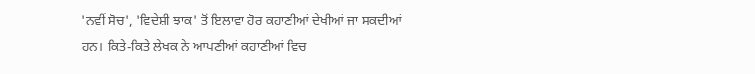'ਨਵੀਂ ਸੋਚ', 'ਵਿਦੇਸ਼ੀ ਝਾਕ' ਤੋਂ ਇਲਾਵਾ ਹੋਰ ਕਹਾਣੀਆਂ ਦੇਖੀਆਂ ਜਾ ਸਕਦੀਆਂ ਹਨ। ਕਿਤੇ-ਕਿਤੇ ਲੇਖਕ ਨੇ ਆਪਣੀਆਂ ਕਹਾਣੀਆਂ ਵਿਚ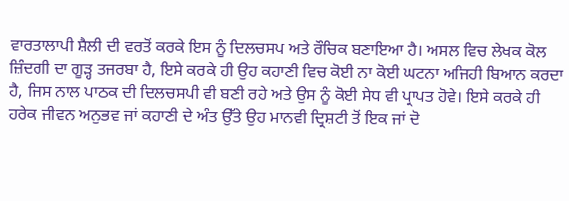ਵਾਰਤਾਲਾਪੀ ਸ਼ੈਲੀ ਦੀ ਵਰਤੋਂ ਕਰਕੇ ਇਸ ਨੂੰ ਦਿਲਚਸਪ ਅਤੇ ਰੌਚਿਕ ਬਣਾਇਆ ਹੈ। ਅਸਲ ਵਿਚ ਲੇਖਕ ਕੋਲ ਜ਼ਿੰਦਗੀ ਦਾ ਗੂੜ੍ਹ ਤਜਰਬਾ ਹੈ, ਇਸੇ ਕਰਕੇ ਹੀ ਉਹ ਕਹਾਣੀ ਵਿਚ ਕੋਈ ਨਾ ਕੋਈ ਘਟਨਾ ਅਜਿਹੀ ਬਿਆਨ ਕਰਦਾ ਹੈ, ਜਿਸ ਨਾਲ ਪਾਠਕ ਦੀ ਦਿਲਚਸਪੀ ਵੀ ਬਣੀ ਰਹੇ ਅਤੇ ਉਸ ਨੂੰ ਕੋਈ ਸੇਧ ਵੀ ਪ੍ਰਾਪਤ ਹੋਵੇ। ਇਸੇ ਕਰਕੇ ਹੀ ਹਰੇਕ ਜੀਵਨ ਅਨੁਭਵ ਜਾਂ ਕਹਾਣੀ ਦੇ ਅੰਤ ਉੱਤੇ ਉਹ ਮਾਨਵੀ ਦ੍ਰਿਸ਼ਟੀ ਤੋਂ ਇਕ ਜਾਂ ਦੋ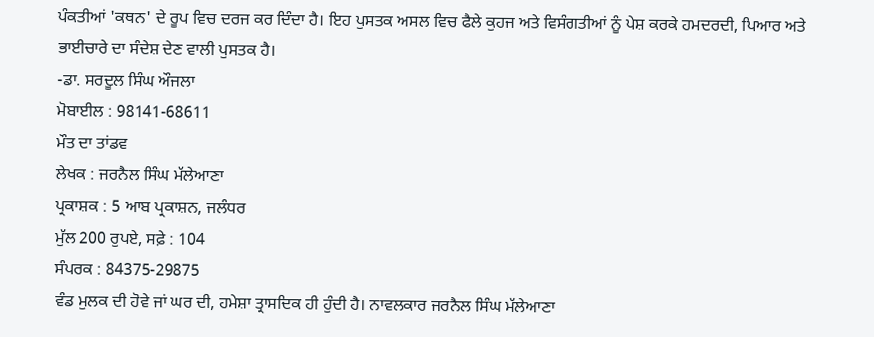ਪੰਕਤੀਆਂ 'ਕਥਨ' ਦੇ ਰੂਪ ਵਿਚ ਦਰਜ ਕਰ ਦਿੰਦਾ ਹੈ। ਇਹ ਪੁਸਤਕ ਅਸਲ ਵਿਚ ਫੈਲੇ ਕੁਹਜ ਅਤੇ ਵਿਸੰਗਤੀਆਂ ਨੂੰ ਪੇਸ਼ ਕਰਕੇ ਹਮਦਰਦੀ, ਪਿਆਰ ਅਤੇ ਭਾਈਚਾਰੇ ਦਾ ਸੰਦੇਸ਼ ਦੇਣ ਵਾਲੀ ਪੁਸਤਕ ਹੈ।
-ਡਾ. ਸਰਦੂਲ ਸਿੰਘ ਔਜਲਾ
ਮੋਬਾਈਲ : 98141-68611
ਮੌਤ ਦਾ ਤਾਂਡਵ
ਲੇਖਕ : ਜਰਨੈਲ ਸਿੰਘ ਮੱਲੇਆਣਾ
ਪ੍ਰਕਾਸ਼ਕ : 5 ਆਬ ਪ੍ਰਕਾਸ਼ਨ, ਜਲੰਧਰ
ਮੁੱਲ 200 ਰੁਪਏ, ਸਫ਼ੇ : 104
ਸੰਪਰਕ : 84375-29875
ਵੰਡ ਮੁਲਕ ਦੀ ਹੋਵੇ ਜਾਂ ਘਰ ਦੀ, ਹਮੇਸ਼ਾ ਤ੍ਰਾਸਦਿਕ ਹੀ ਹੁੰਦੀ ਹੈ। ਨਾਵਲਕਾਰ ਜਰਨੈਲ ਸਿੰਘ ਮੱਲੇਆਣਾ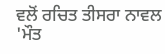ਵਲੋਂ ਰਚਿਤ ਤੀਸਰਾ ਨਾਵਲ 'ਮੌਤ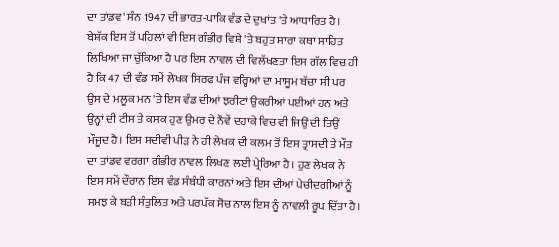ਦਾ ਤਾਂਡਵ' ਸੰਨ 1947 ਦੀ ਭਾਰਤ-ਪਾਕਿ ਵੰਡ ਦੇ ਦੁਖਾਂਤ 'ਤੇ ਆਧਾਰਿਤ ਹੈ। ਬੇਸ਼ੱਕ ਇਸ ਤੋਂ ਪਹਿਲਾਂ ਵੀ ਇਸ ਗੰਭੀਰ ਵਿਸ਼ੇ 'ਤੇ ਬਹੁਤ ਸਾਰਾ ਕਥਾ ਸਾਹਿਤ ਲਿਖਿਆ ਜਾ ਚੁੱਕਿਆ ਹੈ ਪਰ ਇਸ ਨਾਵਲ ਦੀ ਵਿਲੱਖਣਤਾ ਇਸ ਗੱਲ ਵਿਚ ਹੀ ਹੈ ਕਿ 47 ਦੀ ਵੰਡ ਸਮੇਂ ਲੇਖਕ ਸਿਰਫ ਪੰਜ ਵਰ੍ਹਿਆਂ ਦਾ ਮਾਸੂਮ ਬੱਚਾ ਸੀ ਪਰ ਉਸ ਦੇ ਮਲੂਕ ਮਨ 'ਤੇ ਇਸ ਵੰਡ ਦੀਆਂ ਝਰੀਟਾਂ ਉਕਰੀਆਂ ਪਈਆਂ ਹਨ ਅਤੇ ਉਨ੍ਹਾਂ ਦੀ ਟੀਸ ਤੇ ਕਸਕ ਹੁਣ ਉਮਰ ਦੇ ਨੌਵੇਂ ਦਹਾਕੇ ਵਿਚ ਵੀ ਜਿਉਂ ਦੀ ਤਿਉਂ ਮੌਜੂਦ ਹੈ। ਇਸ ਸਦੀਵੀ ਪੀੜ ਨੇ ਹੀ ਲੇਖਕ ਦੀ ਕਲਮ ਤੋਂ ਇਸ ਤ੍ਰਾਸਦੀ ਤੇ ਮੌਤ ਦਾ ਤਾਂਡਵ ਵਰਗਾ ਗੰਭੀਰ ਨਾਵਲ ਲਿਖਣ ਲਈ ਪ੍ਰੇਰਿਆ ਹੈ। ਹੁਣ ਲੇਖਕ ਨੇ ਇਸ ਸਮੇਂ ਦੌਰਾਨ ਇਸ ਵੰਡ ਸੰਬੰਧੀ ਕਾਰਨਾਂ ਅਤੇ ਇਸ ਦੀਆਂ ਪੇਚੀਦਗੀਆਂ ਨੂੰ ਸਮਝ ਕੇ ਬੜੀ ਸੰਤੁਲਿਤ ਅਤੇ ਪਰਪੱਕ ਸੋਚ ਨਾਲ ਇਸ ਨੂੰ ਨਾਵਲੀ ਰੂਪ ਦਿੱਤਾ ਹੈ।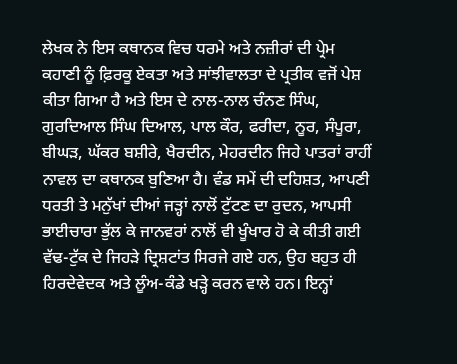ਲੇਖਕ ਨੇ ਇਸ ਕਥਾਨਕ ਵਿਚ ਧਰਮੇ ਅਤੇ ਨਜ਼ੀਰਾਂ ਦੀ ਪ੍ਰੇਮ ਕਹਾਣੀ ਨੂੰ ਫ਼ਿਰਕੂ ਏਕਤਾ ਅਤੇ ਸਾਂਝੀਵਾਲਤਾ ਦੇ ਪ੍ਰਤੀਕ ਵਜੋਂ ਪੇਸ਼ ਕੀਤਾ ਗਿਆ ਹੈ ਅਤੇ ਇਸ ਦੇ ਨਾਲ-ਨਾਲ ਚੰਨਣ ਸਿੰਘ, ਗੁਰਦਿਆਲ ਸਿੰਘ ਦਿਆਲ, ਪਾਲ ਕੌਰ, ਫਰੀਦਾ, ਨੂਰ, ਸੰਪੂਰਾ, ਬੀਘੜ, ਘੱਕਰ ਬਸ਼ੀਰੇ, ਖੈਰਦੀਨ, ਮੇਹਰਦੀਨ ਜਿਹੇ ਪਾਤਰਾਂ ਰਾਹੀਂ ਨਾਵਲ ਦਾ ਕਥਾਨਕ ਬੁਣਿਆ ਹੈ। ਵੰਡ ਸਮੇਂ ਦੀ ਦਹਿਸ਼ਤ, ਆਪਣੀ ਧਰਤੀ ਤੇ ਮਨੁੱਖਾਂ ਦੀਆਂ ਜੜ੍ਹਾਂ ਨਾਲੋਂ ਟੁੱਟਣ ਦਾ ਰੁਦਨ, ਆਪਸੀ ਭਾਈਚਾਰਾ ਭੁੱਲ ਕੇ ਜਾਨਵਰਾਂ ਨਾਲੋਂ ਵੀ ਖੂੰਖਾਰ ਹੋ ਕੇ ਕੀਤੀ ਗਈ ਵੱਢ-ਟੁੱਕ ਦੇ ਜਿਹੜੇ ਦ੍ਰਿਸ਼ਟਾਂਤ ਸਿਰਜੇ ਗਏ ਹਨ, ਉਹ ਬਹੁਤ ਹੀ ਹਿਰਦੇਵੇਦਕ ਅਤੇ ਲੂੰਅ-ਕੰਡੇ ਖੜ੍ਹੇ ਕਰਨ ਵਾਲੇ ਹਨ। ਇਨ੍ਹਾਂ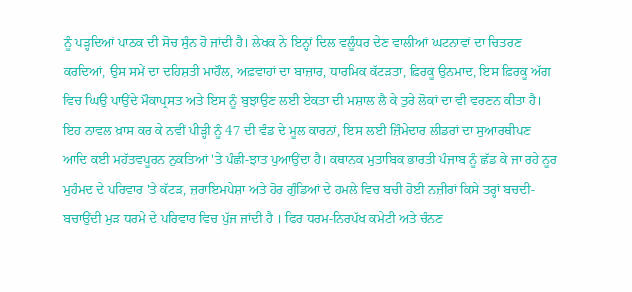ਨੂੰ ਪੜ੍ਹਦਿਆਂ ਪਾਠਕ ਦੀ ਸੋਚ ਸੁੰਨ ਹੋ ਜਾਂਦੀ ਹੈ। ਲੇਖਕ ਨੇ ਇਨ੍ਹਾਂ ਦਿਲ ਵਲੂੰਧਰ ਦੇਣ ਵਾਲੀਆਂ ਘਟਨਾਵਾਂ ਦਾ ਚਿਤਰਣ ਕਰਦਿਆਂ, ਉਸ ਸਮੇਂ ਦਾ ਦਹਿਸ਼ਤੀ ਮਾਹੌਲ, ਅਫ਼ਵਾਹਾਂ ਦਾ ਬਾਜ਼ਾਰ, ਧਾਰਮਿਕ ਕੱਟੜਤਾ, ਫ਼ਿਰਕੂ ਉਨਮਾਦ, ਇਸ ਫ਼ਿਰਕੂ ਅੱਗ ਵਿਚ ਘਿਉ ਪਾਉਂਦੇ ਮੌਕਾਪ੍ਰਸਤ ਅਤੇ ਇਸ ਨੂੰ ਬੁਝਾਉਣ ਲਈ ਏਕਤਾ ਦੀ ਮਸ਼ਾਲ ਲੈ ਕੇ ਤੁਰੇ ਲੋਕਾਂ ਦਾ ਵੀ ਵਰਣਨ ਕੀਤਾ ਹੈ। ਇਹ ਨਾਵਲ ਖ਼ਾਸ ਕਰ ਕੇ ਨਵੀਂ ਪੀੜ੍ਹੀ ਨੂੰ 47 ਦੀ ਵੰਡ ਦੇ ਮੂਲ ਕਾਰਨਾਂ, ਇਸ ਲਈ ਜ਼ਿੰਮੇਦਾਰ ਲੀਡਰਾਂ ਦਾ ਸੁਆਰਥੀਪਣ ਆਦਿ ਕਈ ਮਹੱਤਵਪੂਰਨ ਨੁਕਤਿਆਂ 'ਤੇ ਪੰਛੀ-ਝਾਤ ਪੁਆਉਂਦਾ ਹੈ। ਕਥਾਨਕ ਮੁਤਾਬਿਕ ਭਾਰਤੀ ਪੰਜਾਬ ਨੂੰ ਛੱਡ ਕੇ ਜਾ ਰਹੇ ਨੂਰ ਮੁਹੰਮਦ ਦੇ ਪਰਿਵਾਰ 'ਤੇ ਕੱਟੜ, ਜ਼ਰਾਇਮਪੇਸ਼ਾ ਅਤੇ ਹੋਰ ਗੁੰਡਿਆਂ ਦੇ ਹਮਲੇ ਵਿਚ ਬਚੀ ਹੋਈ ਨਜ਼ੀਰਾਂ ਕਿਸੇ ਤਰ੍ਹਾਂ ਬਚਦੀ-ਬਚਾਉਂਦੀ ਮੁੜ ਧਰਮੇ ਦੇ ਪਰਿਵਾਰ ਵਿਚ ਪੁੱਜ ਜਾਂਦੀ ਹੈ । ਫਿਰ ਧਰਮ-ਨਿਰਪੱਖ ਕਮੇਟੀ ਅਤੇ ਚੰਨਣ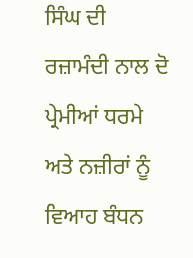ਸਿੰਘ ਦੀ ਰਜ਼ਾਮੰਦੀ ਨਾਲ ਦੋ ਪ੍ਰੇਮੀਆਂ ਧਰਮੇ ਅਤੇ ਨਜ਼ੀਰਾਂ ਨੂੰ ਵਿਆਹ ਬੰਧਨ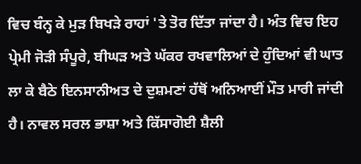ਵਿਚ ਬੰਨ੍ਹ ਕੇ ਮੁੜ ਬਿਖੜੇ ਰਾਹਾਂ 'ਤੇ ਤੋਰ ਦਿੱਤਾ ਜਾਂਦਾ ਹੈ। ਅੰਤ ਵਿਚ ਇਹ ਪ੍ਰੇਮੀ ਜੋੜੀ ਸੰਪੂਰੇ, ਬੀਘੜ ਅਤੇ ਘੱਕਰ ਰਖਵਾਲਿਆਂ ਦੇ ਹੁੰਦਿਆਂ ਵੀ ਘਾਤ ਲਾ ਕੇ ਬੈਠੇ ਇਨਸਾਨੀਅਤ ਦੇ ਦੁਸ਼ਮਣਾਂ ਹੱਥੋਂ ਅਨਿਆਈਂ ਮੌਤ ਮਾਰੀ ਜਾਂਦੀ ਹੈ। ਨਾਵਲ ਸਰਲ ਭਾਸ਼ਾ ਅਤੇ ਕਿੱਸਾਗੋਈ ਸ਼ੈਲੀ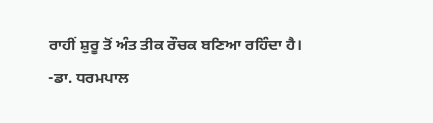ਰਾਹੀਂ ਸ਼ੁਰੂ ਤੋਂ ਅੰਤ ਤੀਕ ਰੌਚਕ ਬਣਿਆ ਰਹਿੰਦਾ ਹੈ।
-ਡਾ. ਧਰਮਪਾਲ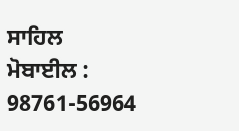ਸਾਹਿਲ
ਮੋਬਾਈਲ : 98761-56964